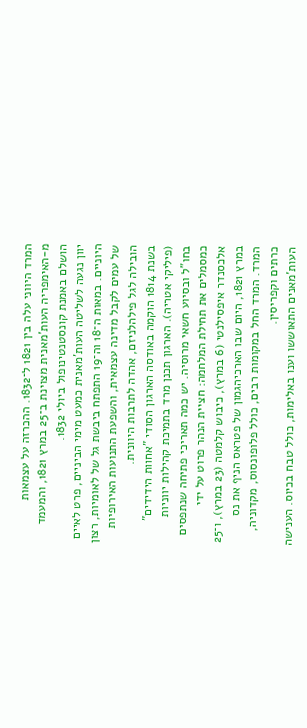המרד היווני עלה בין 1821 ל־1832. ההכרזה על עצמאות מ‑האימפריה העות'מאנית מצוינת ב־25 במרץ 1821, והמעמד הושלם באמנת קונסטנטינופול ביולי 1832.
יוון נגעה לשליטה העות'מאנית כמעט מימי הביניים, פרט לאיים היוניים. במאות ה־18 וה־19 התפתח ביבשת גל של לאומיות, רצון של עמים לקבל מדינה עצמאית, והשפעת התנועות האירופיות הובילה לגל פילהלניזם, אהדה לתרבות היוונית.
בשנת 1814 הוקמה באודסה הארגון הסודי "אחוות הידידים" (פיליקי אטריה). הארגון תכנן מרד בתמיכת קהילות יווניות בחו"ל ובסיוע חשאי מרוסיה. יש כמה תאריכי פתיחה שנתפסים כמסמלים את תחילת המלחמה: חציית הנהר פרוט על ידי אלכסנדר איפסילנטי (6 במרץ), כיבוש קלמטה (23 במרץ), ו־25 במרץ 1821, היום שבו הארכיהגמון של פטראס הניף את נס המרד. המרד החל במקומות רבים, כולל פלופונסוס, מקדוניה, כרתים וקפריסין.
העות'מאנים התאוששו וענו באלימות, כולל טבח בכיוס. הענישה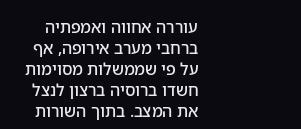עוררה אחווה ואמפתיה ברחבי מערב אירופה, אף על פי שממשלות מסוימות חשדו ברוסיה ברצון לנצל את המצב. בתוך השורות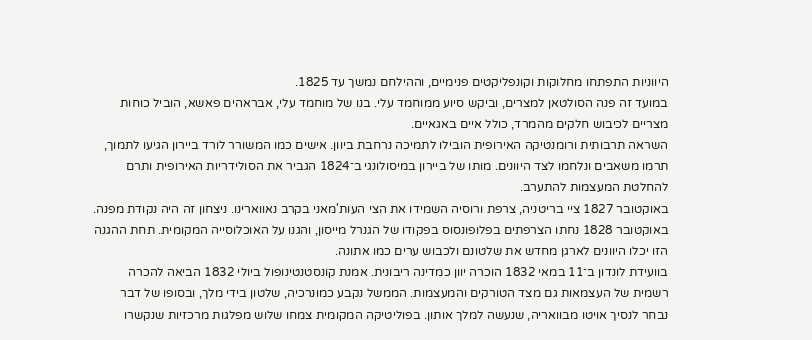היווניות התפתחו מחלוקות וקונפליקטים פנימיים, וההילחם נמשך עד 1825.
במועד זה פנה הסולטאן למצרים, וביקש סיוע ממוחמד עלי. בנו של מוחמד עלי, אבראהים פאשא, הוביל כוחות מצריים לכיבוש חלקים מהמרד, כולל איים באגאיים.
השראה תרבותית ורומנטיקה האירופית הובילו לתמיכה נרחבת ביוון. אישים כמו המשורר לורד ביירון הגיעו לתמוך, תרמו משאבים ונלחמו לצד היוונים. מותו של ביירון במיסולונגי ב־1824 הגביר את הסולידריות האירופית ותרם להחלטת המעצמות להתערב.
באוקטובר 1827 ציי בריטניה, צרפת ורוסיה השמידו את הצי העות'מאני בקרב נאווארינו. ניצחון זה היה נקודת מפנה. באוקטובר 1828 נחתו הצרפתים בפלופונסוס בפקודו של הגנרל מייסון, והגנו על האוכלוסייה המקומית. תחת ההגנה הזו יכלו היוונים לארגן מחדש את שלטונם ולכבוש ערים כמו אתונה.
בוועידת לונדון ב־11 במאי 1832 הוכרה יוון כמדינה ריבונית. אמנת קונסטנטינופול ביולי 1832 הביאה להכרה רשמית של העצמאות גם מצד הטורקים והמעצמות. הממשל נקבע כמונרכיה, שלטון בידי מלך, ובסופו של דבר נבחר לנסיך אויטו מבוואריה, שנעשה למלך אותון. בפוליטיקה המקומית צמחו שלוש מפלגות מרכזיות שנקשרו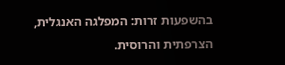בהשפעות זרות: המפלגה האנגלית, הצרפתית והרוסית.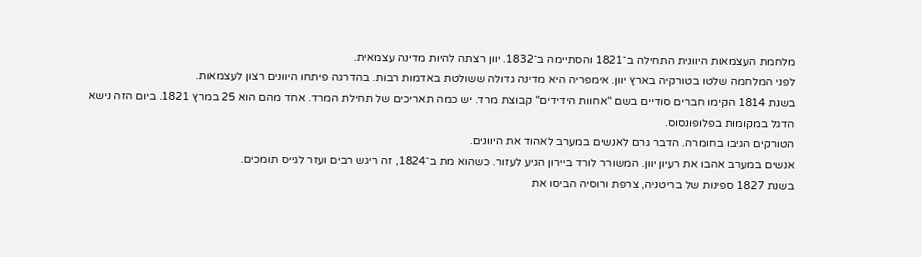מלחמת העצמאות היוונית התחילה ב־1821 והסתיימה ב־1832. יוון רצתה להיות מדינה עצמאית.
לפני המלחמה שלטו בטורקיה בארץ יוון. אימפריה היא מדינה גדולה ששולטת באדמות רבות. בהדרגה פיתחו היוונים רצון לעצמאות.
בשנת 1814 הקימו חברים סודיים בשם "אחוות הידידים" קבוצת מרד. יש כמה תאריכים של תחילת המרד. אחד מהם הוא 25 במרץ 1821. ביום הזה נישא הדגל במקומות בפלופונסוס.
הטורקים הגיבו בחומרה. הדבר גרם לאנשים במערב לאהוד את היוונים.
אנשים במערב אהבו את רעיון יוון. המשורר לורד ביירון הגיע לעזור. כשהוא מת ב־1824, זה ריגש רבים ועזר לגייס תומכים.
בשנת 1827 ספינות של בריטניה, צרפת ורוסיה הביסו את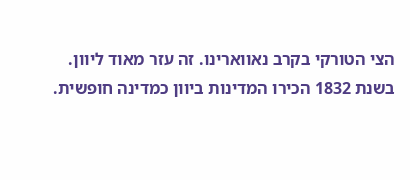הצי הטורקי בקרב נאווארינו. זה עזר מאוד ליוון.
בשנת 1832 הכירו המדינות ביוון כמדינה חופשית.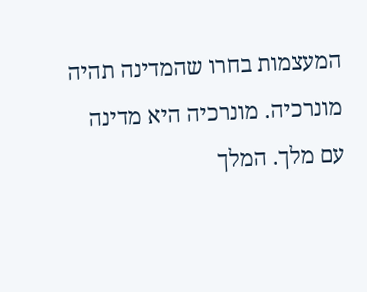המעצמות בחרו שהמדינה תהיה מונרכיה. מונרכיה היא מדינה עם מלך. המלך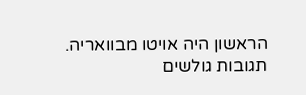הראשון היה אויטו מבוואריה.
תגובות גולשים